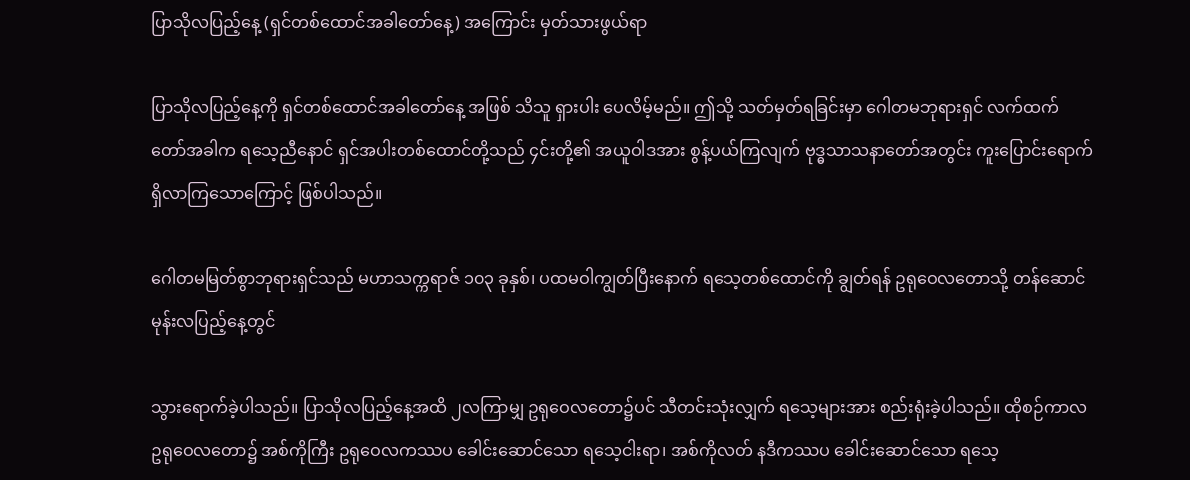ပြာသိုလပြည့်နေ့ (ရှင်တစ်ထောင်အခါတော်နေ့) အကြောင်း မှတ်သားဖွယ်ရာ

ပြာသိုလပြည့်နေ့ကို ရှင်တစ်ထောင်အခါတော်နေ့ အဖြစ် သိသူ ရှားပါး ပေလိမ့်မည်။ ဤသို့ သတ်မှတ်ရခြင်းမှာ ဂေါတမဘုရားရှင် လက်ထက်တော်အခါက ရသေ့ညီနောင် ရှင်အပါးတစ်ထောင်တို့သည် ၄င်းတို့၏ အယူဝါဒအား စွန့်ပယ်ကြလျက် ဗုဒ္ဓသာသနာတော်အတွင်း ကူးပြောင်းရောက်ရှိလာကြသောကြောင့် ဖြစ်ပါသည်။

ဂေါတမမြတ်စွာဘုရားရှင်သည် မဟာသက္ကရာဇ် ၁၀၃ ခုနှစ်၊ ပထမဝါကျွတ်ပြီးနောက် ရသေ့တစ်ထောင်ကို ချွတ်ရန် ဥရုဝေလတောသို့ တန်ဆောင်မုန်းလပြည့်နေ့တွင်

သွားရောက်ခဲ့ပါသည်။ ပြာသိုလပြည့်နေ့အထိ ၂လကြာမျှ ဥရုဝေလတော၌ပင် သီတင်းသုံးလျှက် ရသေ့များအား စည်းရုံးခဲ့ပါသည်။ ထိုစဉ်ကာလ ဥရုဝေလတော၌ အစ်ကိုကြီး ဥရုဝေလကဿပ ခေါင်းဆောင်သော ရသေ့ငါးရာ၊ အစ်ကိုလတ် နဒီကဿပ ခေါင်းဆောင်သော ရသေ့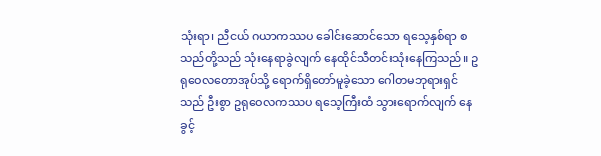သုံးရာ၊ ညီငယ် ဂယာကဿပ ခေါင်းဆောင်သော ရသေ့နှစ်ရာ စသည်တို့သည် သုံးနေရာခွဲလျက် နေထိုင်သီတင်းသုံးနေကြသည်။ ဥရုဝေလတောအုပ်သို့ ရောက်ရှိတော်မူခဲ့သော ဂေါတမဘုရားရှင်သည် ဦးစွာ ဥရုဝေလကဿပ ရသေ့ကြီးထံ သွားရောက်လျက် နေခွင့်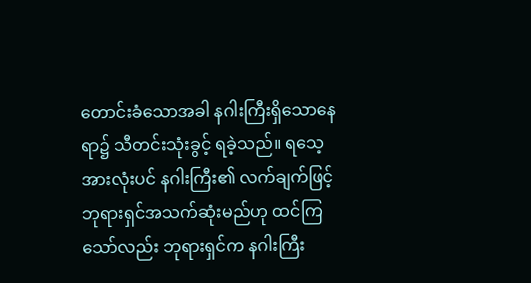တောင်းခံသောအခါ နဂါးကြီးရှိသောနေရာ၌ သီတင်းသုံးခွင့် ရခဲ့သည်။ ရသေ့အားလုံးပင် နဂါးကြီး၏ လက်ချက်ဖြင့် ဘုရားရှင်အသက်ဆုံးမည်ဟု ထင်ကြသော်လည်း ဘုရားရှင်က နဂါးကြီး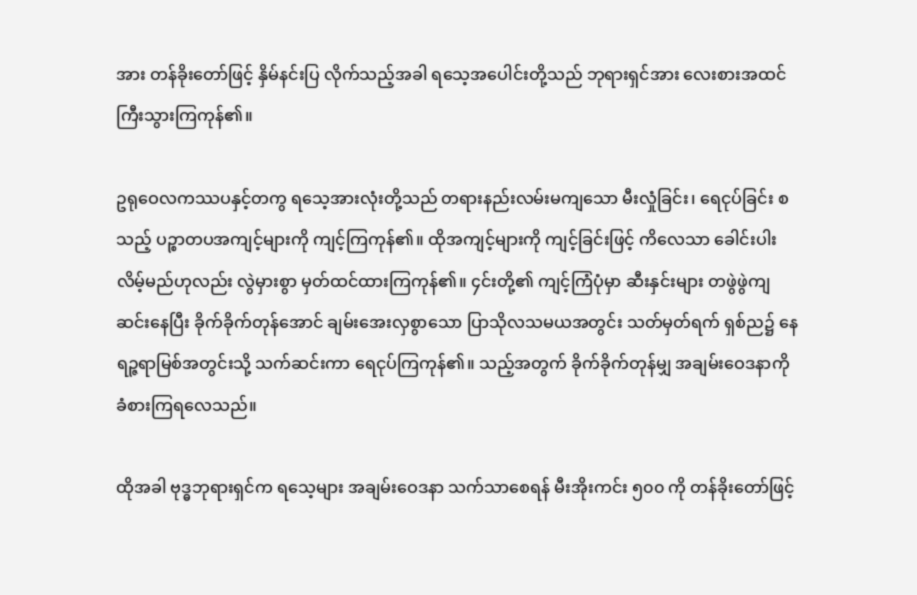အား တန်ခိုးတော်ဖြင့် နှိမ်နင်းပြ လိုက်သည့်အခါ ရသေ့အပေါင်းတို့သည် ဘုရားရှင်အား လေးစားအထင်ကြီးသွားကြကုန်၏။

ဥရုဝေလကဿပနှင့်တကွ ရသေ့အားလုံးတို့သည် တရားနည်းလမ်းမကျသော မီးလှုံခြင်း၊ ရေငုပ်ခြင်း စသည့် ပဉ္စာတပအကျင့်များကို ကျင့်ကြကုန်၏။ ထိုအကျင့်များကို ကျင့်ခြင်းဖြင့် ကိလေသာ ခေါင်းပါးလိမ့်မည်ဟုလည်း လွဲမှားစွာ မှတ်ထင်ထားကြကုန်၏။ ၄င်းတို့၏ ကျင့်ကြံပုံမှာ ဆီးနှင်းများ တဖွဲဖွဲကျဆင်းနေပြီး ခိုက်ခိုက်တုန်အောင် ချမ်းအေးလှစွာသော ပြာသိုလသမယအတွင်း သတ်မှတ်ရက် ရှစ်ည၌ နေရဉ္ဇရာမြစ်အတွင်းသို့ သက်ဆင်းကာ ရေငုပ်ကြကုန်၏။ သည့်အတွက် ခိုက်ခိုက်တုန်မျှ အချမ်းဝေဒနာကို ခံစားကြရလေသည်။

ထိုအခါ ဗုဒ္ဓဘုရားရှင်က ရသေ့များ အချမ်းဝေဒနာ သက်သာစေရန် မီးအိုးကင်း ၅၀၀ ကို တန်ခိုးတော်ဖြင့်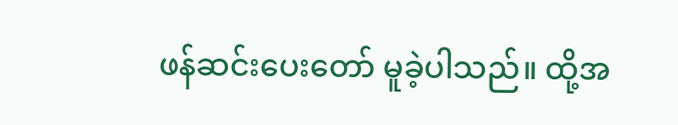ဖန်ဆင်းပေးတော် မူခဲ့ပါသည်။ ထို့အ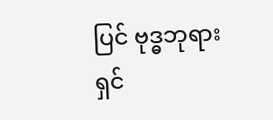ပြင် ဗုဒ္ဓဘုရားရှင်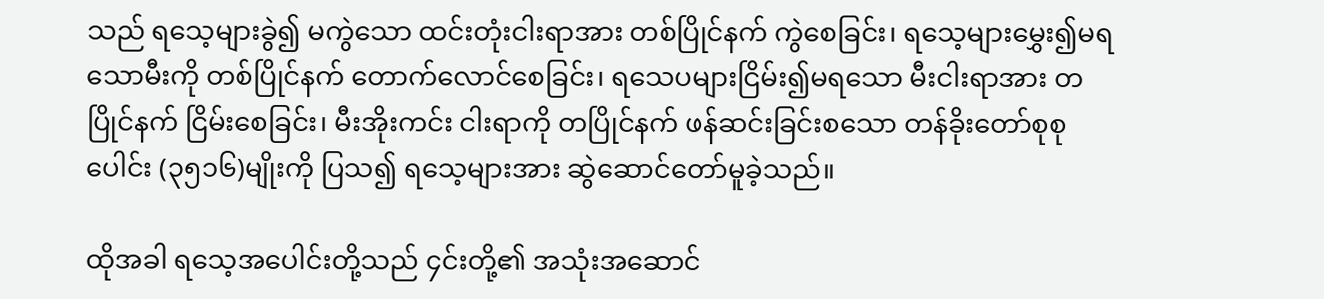သည် ရသေ့များခွဲ၍ မကွဲသော ထင်းတုံးငါးရာအား တစ်ပြိုင်နက် ကွဲစေခြင်း၊ ရသေ့များမွှေး၍မရသောမီးကို တစ်ပြိုင်နက် တောက်လောင်စေခြင်း၊ ရသေပများငြိမ်း၍မရသော မီးငါးရာအား တပြိုင်နက် ငြိမ်းစေခြင်း၊ မီးအိုးကင်း ငါးရာကို တပြိုင်နက် ဖန်ဆင်းခြင်းစသော တန်ခိုးတော်စုစုပေါင်း (၃၅၁၆)မျိုးကို ပြသ၍ ရသေ့များအား ဆွဲဆောင်တော်မူခဲ့သည်။

ထိုအခါ ရသေ့အပေါင်းတို့သည် ၄င်းတို့၏ အသုံးအဆောင်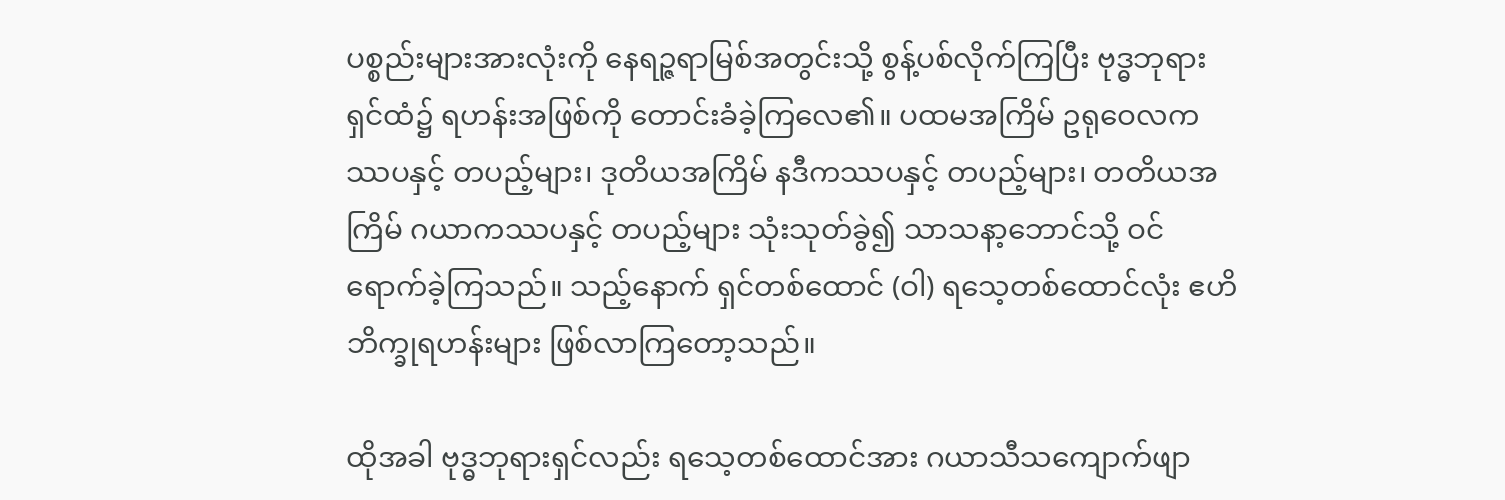ပစ္စည်းများအားလုံးကို နေရဉ္ဇရာမြစ်အတွင်းသို့ စွန့်ပစ်လိုက်ကြပြီး ဗုဒ္ဓဘုရားရှင်ထံ၌ ရဟန်းအဖြစ်ကို တောင်းခံခဲ့ကြလေ၏။ ပထမအကြိမ် ဥရုဝေလကဿပနှင့် တပည့်များ၊ ဒုတိယအကြိမ် နဒီကဿပနှင့် တပည့်များ၊ တတိယအကြိမ် ဂယာကဿပနှင့် တပည့်များ သုံးသုတ်ခွဲ၍ သာသနာ့ဘောင်သို့ ဝင်ရောက်ခဲ့ကြသည်။ သည့်နောက် ရှင်တစ်ထောင် (ဝါ) ရသေ့တစ်ထောင်လုံး ဧဟိဘိက္ခုရဟန်းများ ဖြစ်လာကြတော့သည်။

ထိုအခါ ဗုဒ္ဓဘုရားရှင်လည်း ရသေ့တစ်ထောင်အား ဂယာသီသကျောက်ဖျာ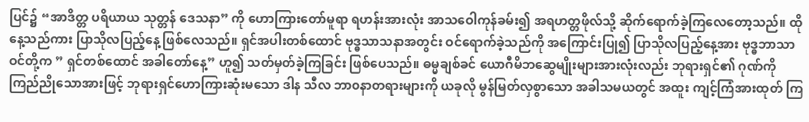ပြင်၌ “အာဒိတ္တ ပရိယာယ သုတ္တန် ဒေသနာ” ကို ဟောကြားတော်မူရာ ရဟန်းအားလုံး အာသဝေါကုန်ခမ်း၍ အရဟတ္တဖိုလ်သို့ ဆိုက်ရောက်ခဲ့ကြလေတော့သည်။ ထိုနေ့သည်ကား ပြာသိုလပြည့်နေ့ ဖြစ်လေသည်။ ရှင်အပါးတစ်ထောင် ဗုဒ္ဓသာသနာအတွင်း ဝင်ရောက်ခဲ့သည်ကို အကြောင်းပြု၍ ပြာသိုလပြည့်နေ့အား ဗုဒ္ဓဘာသာဝင်တို့က ” ရှင်တစ်ထောင် အခါတော်နေ့” ဟူ၍ သတ်မှတ်ခဲ့ကြခြင်း ဖြစ်ပေသည်။ ဓမ္မချစ်ခင် ယောဂီမိဘဆွေမျိုးများအားလုံးလည်း ဘုရားရှင်၏ ဂုဏ်ကို ကြည်ညိုသောအားဖြင့် ဘုရားရှင်ဟောကြားဆုံးမသော ဒါန သီလ ဘာ၀နာတရားများကို ယခုလို မွန်မြတ်လှစွာသော အခါသမယတွင် အထူး ကျင့်ကြံအားထုတ် ကြ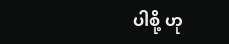ပါစို့ ဟု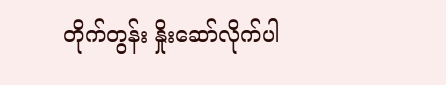တိုက်တွန်း နှိုးဆော်လိုက်ပါ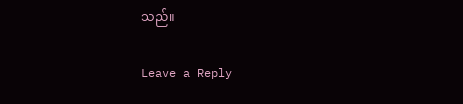သည်။

Leave a Reply